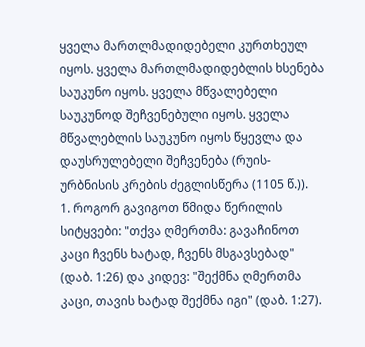ყველა მართლმადიდებელი კურთხეულ იყოს. ყველა მართლმადიდებლის ხსენება საუკუნო იყოს. ყველა მწვალებელი საუკუნოდ შეჩვენებული იყოს. ყველა მწვალებლის საუკუნო იყოს წყევლა და დაუსრულებელი შეჩვენება (რუის-ურბნისის კრების ძეგლისწერა (1105 წ.)).
1. როგორ გავიგოთ წმიდა წერილის სიტყვები: "თქვა ღმერთმა: გავაჩინოთ კაცი ჩვენს ხატად, ჩვენს მსგავსებად" (დაბ. 1:26) და კიდევ: "შექმნა ღმერთმა კაცი, თავის ხატად შექმნა იგი" (დაბ. 1:27).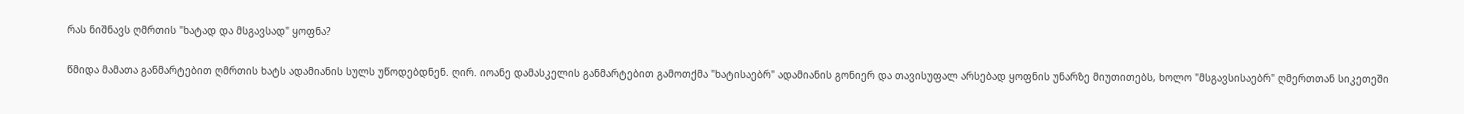რას ნიშნავს ღმრთის "ხატად და მსგავსად" ყოფნა?

წმიდა მამათა განმარტებით ღმრთის ხატს ადამიანის სულს უწოდებდნენ. ღირ. იოანე დამასკელის განმარტებით გამოთქმა "ხატისაებრ" ადამიანის გონიერ და თავისუფალ არსებად ყოფნის უნარზე მიუთითებს, ხოლო "მსგავსისაებრ" ღმერთთან სიკეთეში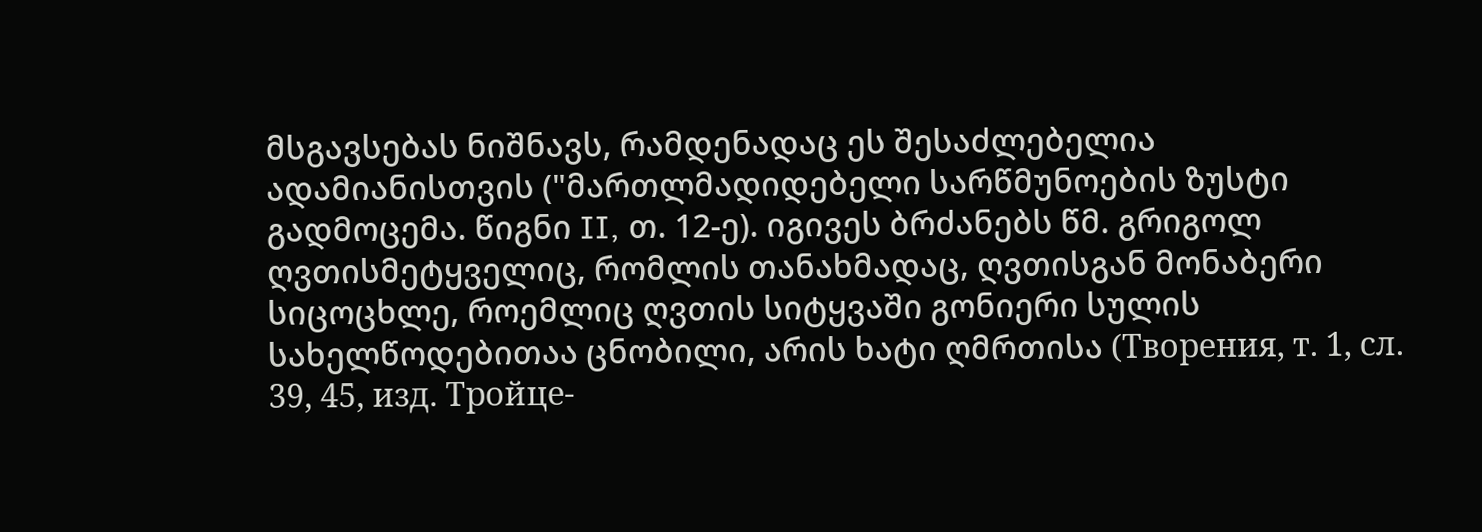მსგავსებას ნიშნავს, რამდენადაც ეს შესაძლებელია ადამიანისთვის ("მართლმადიდებელი სარწმუნოების ზუსტი გადმოცემა. წიგნი II, თ. 12-ე). იგივეს ბრძანებს წმ. გრიგოლ ღვთისმეტყველიც, რომლის თანახმადაც, ღვთისგან მონაბერი სიცოცხლე, როემლიც ღვთის სიტყვაში გონიერი სულის სახელწოდებითაა ცნობილი, არის ხატი ღმრთისა (Творения, т. 1, сл. 39, 45, изд. Тройце-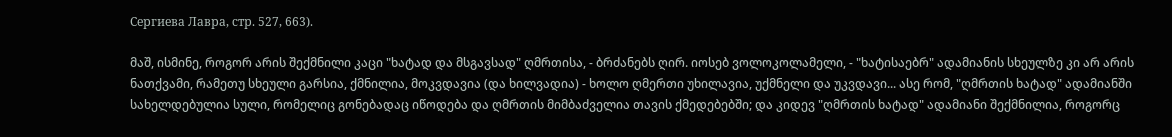Сергиева Лавра, стр. 527, 663).

მაშ, ისმინე, როგორ არის შექმნილი კაცი "ხატად და მსგავსად" ღმრთისა, - ბრძანებს ღირ. იოსებ ვოლოკოლამელი, - "ხატისაებრ" ადამიანის სხეულზე კი არ არის ნათქვამი, რამეთუ სხეული გარსია, ქმნილია, მოკვდავია (და ხილვადია) - ხოლო ღმერთი უხილავია, უქმნელი და უკვდავი... ასე რომ, "ღმრთის ხატად" ადამიანში სახელდებულია სული, რომელიც გონებადაც იწოდება და ღმრთის მიმბაძველია თავის ქმედებებში; და კიდევ "ღმრთის ხატად" ადამიანი შექმნილია, როგორც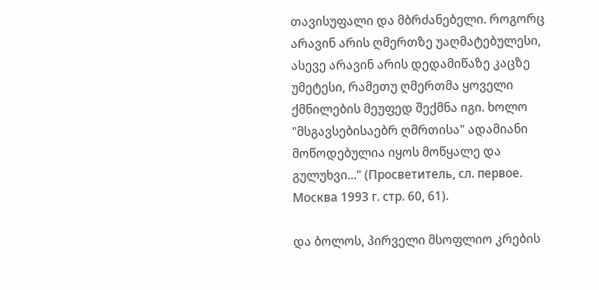თავისუფალი და მბრძანებელი. როგორც არავინ არის ღმერთზე უაღმატებულესი, ასევე არავინ არის დედამიწაზე კაცზე უმეტესი, რამეთუ ღმერთმა ყოველი ქმნილების მეუფედ შექმნა იგი. ხოლო "მსგავსებისაებრ ღმრთისა" ადამიანი მოწოდებულია იყოს მოწყალე და გულუხვი..." (Просветитель, сл. первое. Москва 1993 г. стр. 60, 61).

და ბოლოს, პირველი მსოფლიო კრების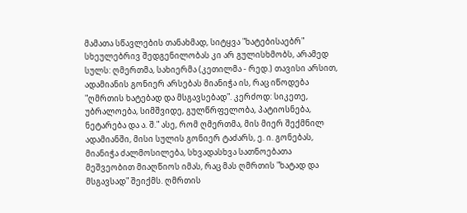მამათა სწავლების თანახმად, სიტყვა "ხატებისაებრ" სხეულებრივ შედგენილობას კი არ გულისხმობს, არამედ სულს: ღმერთმა, სახიერმა (კეთილმა - რედ.) თავისი არსით, ადამიანის გონიერ არსებას მიანიჭა ის, რაც იწოდება "ღმრთის ხატებად და მსგავსებად". კერძოდ: სიკეთე, უბრალოება, სიმშვიდე, გულწრფელობა, პატიოსნება, ნეტარება და ა. შ." ასე, რომ ღმერთმა, მის მიერ შექმნილ ადამიანში, მისი სულის გონიერ ტაძარს, ე. ი. გონებას, მიანიჭა ძალმოსილება, სხვადასხვა სათნოებათა მეშვეობით მიაღწიოს იმას, რაც მას ღმრთის "ხატად და მსგავსად" შეიქმს. ღმრთის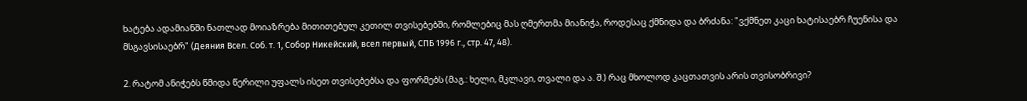ხატება ადამიანში ნათლად მოიაზრება მითითებულ კეთილ თვისებებში, რომლებიც მას ღმერთმა მიანიჭა, როდესაც ქმნიდა და ბრძანა: "ვქმნეთ კაცი ხატისაებრ ჩუენისა და მსგავსისაებრ" (Деяния Всел. Соб. т. 1, Собор Никейский, всел первый, СПБ 1996 г., стр. 47, 48).

2. რატომ ანიჭებს წმიდა წერილი უფალს ისეთ თვისებებსა და ფორმებს (მაგ.: ხელი, მკლავი, თვალი და ა. შ.) რაც მხოლოდ კაცთათვის არის თვისობრივი?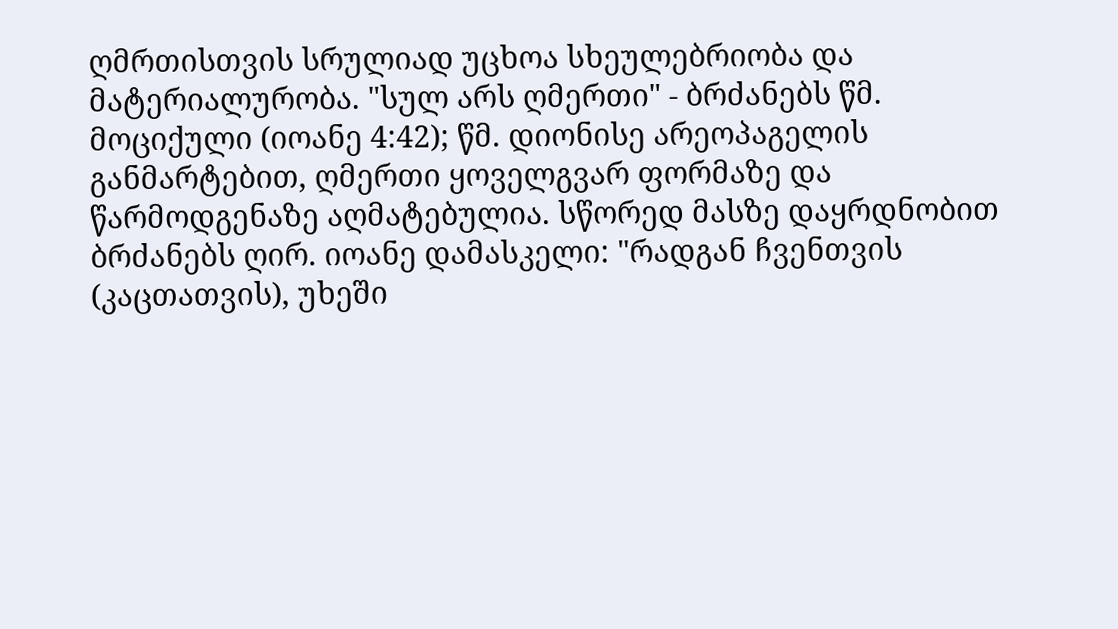ღმრთისთვის სრულიად უცხოა სხეულებრიობა და მატერიალურობა. "სულ არს ღმერთი" - ბრძანებს წმ. მოციქული (იოანე 4:42); წმ. დიონისე არეოპაგელის განმარტებით, ღმერთი ყოველგვარ ფორმაზე და წარმოდგენაზე აღმატებულია. სწორედ მასზე დაყრდნობით ბრძანებს ღირ. იოანე დამასკელი: "რადგან ჩვენთვის (კაცთათვის), უხეში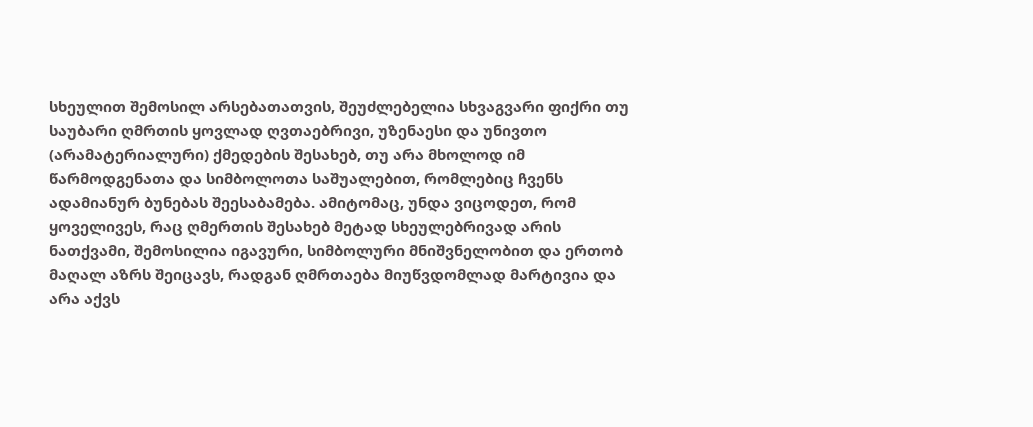სხეულით შემოსილ არსებათათვის, შეუძლებელია სხვაგვარი ფიქრი თუ საუბარი ღმრთის ყოვლად ღვთაებრივი, უზენაესი და უნივთო (არამატერიალური) ქმედების შესახებ, თუ არა მხოლოდ იმ წარმოდგენათა და სიმბოლოთა საშუალებით, რომლებიც ჩვენს ადამიანურ ბუნებას შეესაბამება. ამიტომაც, უნდა ვიცოდეთ, რომ ყოველივეს, რაც ღმერთის შესახებ მეტად სხეულებრივად არის ნათქვამი, შემოსილია იგავური, სიმბოლური მნიშვნელობით და ერთობ მაღალ აზრს შეიცავს, რადგან ღმრთაება მიუწვდომლად მარტივია და არა აქვს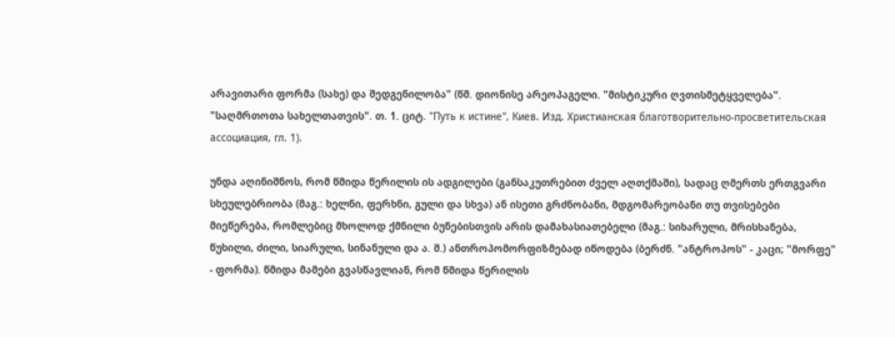არავითარი ფორმა (სახე) და შედგენილობა" (წმ. დიონისე არეოპაგელი. "მისტიკური ღვთისმეტყველება". "საღმრთოთა სახელთათვის". თ. 1. ციტ. "Путь к истине", Киев. Изд. Христианская благотворительно-просветительская ассоциация, гл. 1).

უნდა აღინიშნოს, რომ წმიდა წერილის ის ადგილები (განსაკუთრებით ძველ აღთქმაში), სადაც ღმერთს ერთგვარი სხეულებრიობა (მაგ.: ხელნი, ფერხნი, გული და სხვა) ან ისეთი გრძნობანი, მდგომარეობანი თუ თვისებები მიეწერება, რომლებიც მხოლოდ ქმნილი ბუნებისთვის არის დამახასიათებელი (მაგ.: სიხარული, მრისხანება, წუხილი, ძილი, სიარული, სინანული და ა. შ.) ანთროპომორფიზმებად იწოდება (ბერძნ. "ანტროპოს" - კაცი; "მორფე" - ფორმა). წმიდა მამები გვასწავლიან, რომ წმიდა წერილის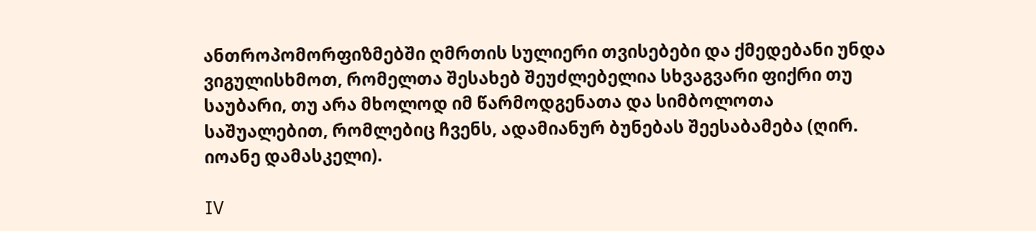ანთროპომორფიზმებში ღმრთის სულიერი თვისებები და ქმედებანი უნდა ვიგულისხმოთ, რომელთა შესახებ შეუძლებელია სხვაგვარი ფიქრი თუ საუბარი, თუ არა მხოლოდ იმ წარმოდგენათა და სიმბოლოთა საშუალებით, რომლებიც ჩვენს, ადამიანურ ბუნებას შეესაბამება (ღირ. იოანე დამასკელი).

IV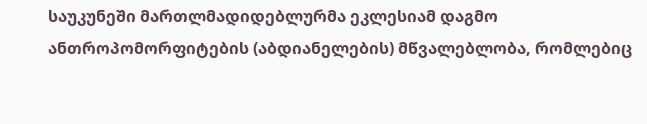საუკუნეში მართლმადიდებლურმა ეკლესიამ დაგმო ანთროპომორფიტების (აბდიანელების) მწვალებლობა, რომლებიც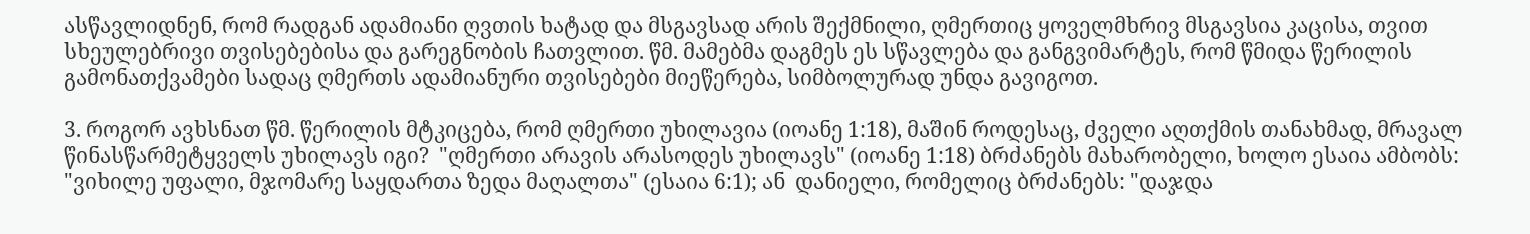ასწავლიდნენ, რომ რადგან ადამიანი ღვთის ხატად და მსგავსად არის შექმნილი, ღმერთიც ყოველმხრივ მსგავსია კაცისა, თვით სხეულებრივი თვისებებისა და გარეგნობის ჩათვლით. წმ. მამებმა დაგმეს ეს სწავლება და განგვიმარტეს, რომ წმიდა წერილის გამონათქვამები სადაც ღმერთს ადამიანური თვისებები მიეწერება, სიმბოლურად უნდა გავიგოთ.

3. როგორ ავხსნათ წმ. წერილის მტკიცება, რომ ღმერთი უხილავია (იოანე 1:18), მაშინ როდესაც, ძველი აღთქმის თანახმად, მრავალ წინასწარმეტყველს უხილავს იგი?  "ღმერთი არავის არასოდეს უხილავს" (იოანე 1:18) ბრძანებს მახარობელი, ხოლო ესაია ამბობს: "ვიხილე უფალი, მჯომარე საყდართა ზედა მაღალთა" (ესაია 6:1); ან  დანიელი, რომელიც ბრძანებს: "დაჯდა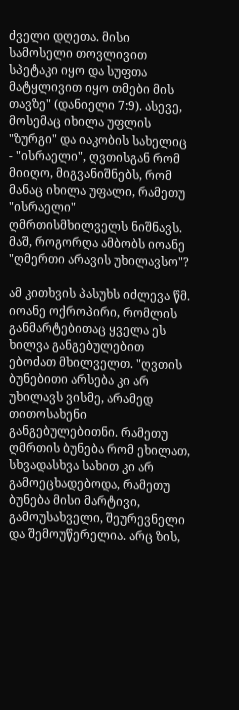ძველი დღეთა. მისი სამოსელი თოვლივით სპეტაკი იყო და სუფთა მატყლივით იყო თმები მის თავზე" (დანიელი 7:9). ასევე, მოსემაც იხილა უფლის "ზურგი" და იაკობის სახელიც - "ისრაელი", ღვთისგან რომ მიიღო, მიგვანიშნებს, რომ მანაც იხილა უფალი, რამეთუ "ისრაელი" ღმრთისმხილველს ნიშნავს. მაშ, როგორღა ამბობს იოანე "ღმერთი არავის უხილავსო"?

ამ კითხვის პასუხს იძლევა წმ. იოანე ოქროპირი, რომლის განმარტებითაც ყველა ეს ხილვა განგებულებით ებოძათ მხილველთ. "ღვთის ბუნებითი არსება კი არ უხილავს ვისმე, არამედ თითოსახენი განგებულებითნი. რამეთუ ღმრთის ბუნება რომ ეხილათ, სხვადასხვა სახით კი არ გამოეცხადებოდა, რამეთუ ბუნება მისი მარტივი, გამოუსახველი, შეურევნელი და შემოუწერელია. არც ზის,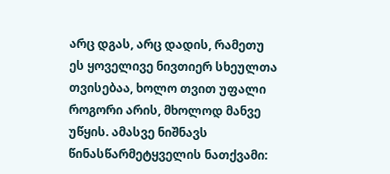არც დგას, არც დადის, რამეთუ ეს ყოველივე ნივთიერ სხეულთა თვისებაა, ხოლო თვით უფალი როგორი არის, მხოლოდ მანვე უწყის. ამასვე ნიშნავს წინასწარმეტყველის ნათქვამი: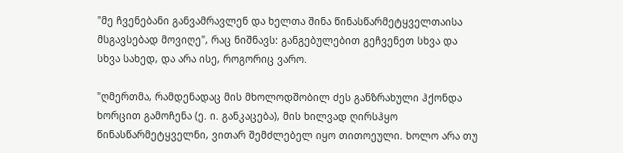"მე ჩვენებანი განვამრავლენ და ხელთა შინა წინასწარმეტყველთაისა მსგავსებად მოვიღე", რაც ნიშნავს: განგებულებით გეჩვენეთ სხვა და სხვა სახედ, და არა ისე, როგორიც ვარო.

"ღმერთმა, რამდენადაც მის მხოლოდშობილ ძეს განზრახული ჰქონდა ხორცით გამოჩენა (ე. ი. განკაცება), მის ხილვად ღირსჰყო წინასწარმეტყველნი, ვითარ შემძლებელ იყო თითოეული. ხოლო არა თუ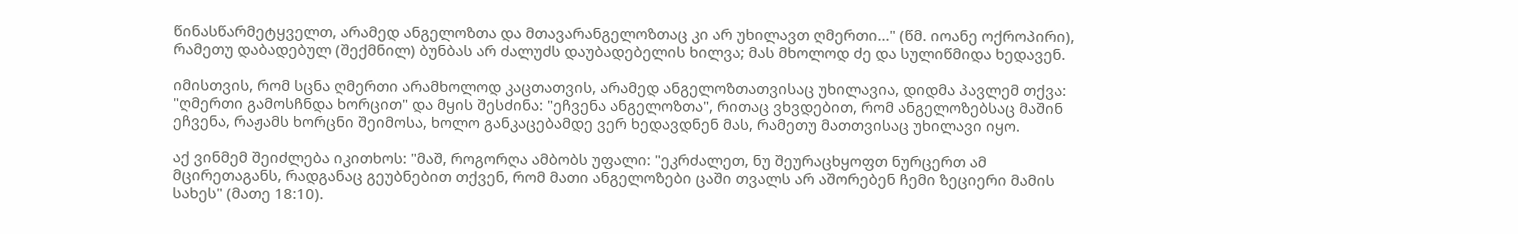წინასწარმეტყველთ, არამედ ანგელოზთა და მთავარანგელოზთაც კი არ უხილავთ ღმერთი..." (წმ. იოანე ოქროპირი), რამეთუ დაბადებულ (შექმნილ) ბუნბას არ ძალუძს დაუბადებელის ხილვა; მას მხოლოდ ძე და სულიწმიდა ხედავენ.

იმისთვის, რომ სცნა ღმერთი არამხოლოდ კაცთათვის, არამედ ანგელოზთათვისაც უხილავია, დიდმა პავლემ თქვა: "ღმერთი გამოსჩნდა ხორცით" და მყის შესძინა: "ეჩვენა ანგელოზთა", რითაც ვხვდებით, რომ ანგელოზებსაც მაშინ ეჩვენა, რაჟამს ხორცნი შეიმოსა, ხოლო განკაცებამდე ვერ ხედავდნენ მას, რამეთუ მათთვისაც უხილავი იყო.

აქ ვინმემ შეიძლება იკითხოს: "მაშ, როგორღა ამბობს უფალი: "ეკრძალეთ, ნუ შეურაცხყოფთ ნურცერთ ამ მცირეთაგანს, რადგანაც გეუბნებით თქვენ, რომ მათი ანგელოზები ცაში თვალს არ აშორებენ ჩემი ზეციერი მამის სახეს" (მათე 18:10).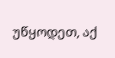უწყოდეთ, აქ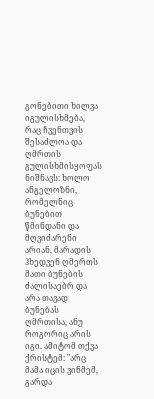გონებითი ხილვა იგულისხმება, რაც ჩვენთვის შესაძლოა და ღმრთის გულისხმისყოფას ნიშნავს: ხოლო ანგელოზნი, რომელნიც ბუნებით წმინდანი და მღვიძარენი არიან, მარადის ჰხედვენ ღმერთს მათი ბუნების ძალისაებრ და არა თავად ბუნებას ღმრთისა, ანუ როგორიც არის იგი. ამიტომ თქვა ქრისტემ: "არც მამა იცის ვინმემ, გარდა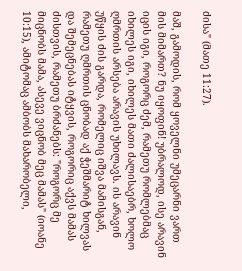ძისა" (მათე 11:27).

მაშ, გამოდის, რომ ყოველნი უმეცარნი ვართ მის მიმართ? ნუ იყოფინ! უბრალოდ, ისე არავინ იცის იგი, როგორც ძემ, რამეთუ რომლებმაც იხილეს იგი, იხილეს მათი ძალისაებრ, ხოლო ღმრთის არსება არავის უხილავს. ის არავინ უწყის ძის გარდა, რომელიც იშვა მამისგან, რამეთუ ღმრთის ცნობად აქ ჭეშმარიტ ხილვას და შემეცნებას იტყვის, როგორიც აქვს მამას ძისთვის, რამეთუ ბრძანებს: "როგორც მე მიცნობს მამა, ასევე ვიცნობ მეც მამას" (იოანე 10:15), ამიტომაც ამბობს მახარობელი,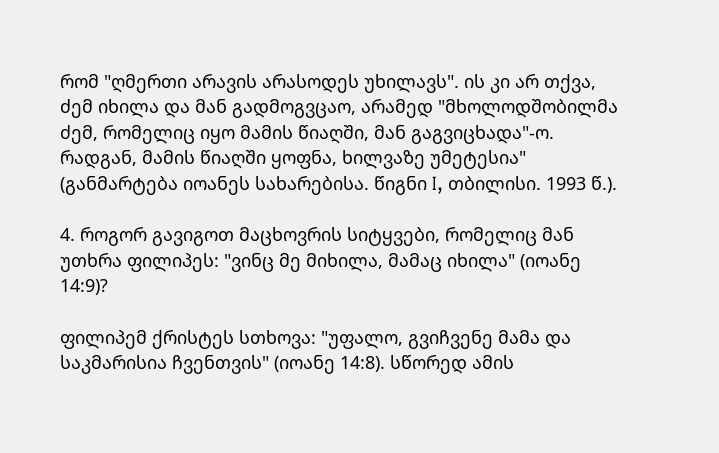რომ "ღმერთი არავის არასოდეს უხილავს". ის კი არ თქვა, ძემ იხილა და მან გადმოგვცაო, არამედ "მხოლოდშობილმა ძემ, რომელიც იყო მამის წიაღში, მან გაგვიცხადა"-ო. რადგან, მამის წიაღში ყოფნა, ხილვაზე უმეტესია" (განმარტება იოანეს სახარებისა. წიგნი I, თბილისი. 1993 წ.).

4. როგორ გავიგოთ მაცხოვრის სიტყვები, რომელიც მან უთხრა ფილიპეს: "ვინც მე მიხილა, მამაც იხილა" (იოანე 14:9)?

ფილიპემ ქრისტეს სთხოვა: "უფალო, გვიჩვენე მამა და საკმარისია ჩვენთვის" (იოანე 14:8). სწორედ ამის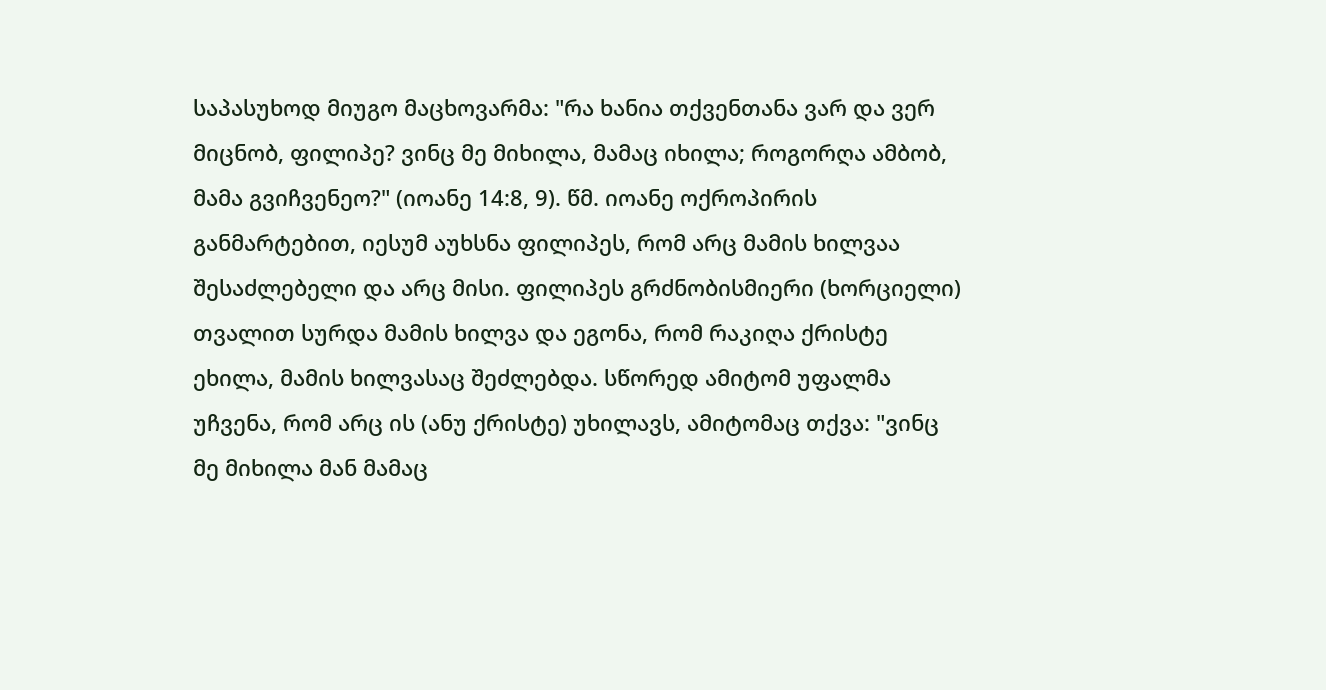საპასუხოდ მიუგო მაცხოვარმა: "რა ხანია თქვენთანა ვარ და ვერ მიცნობ, ფილიპე? ვინც მე მიხილა, მამაც იხილა; როგორღა ამბობ, მამა გვიჩვენეო?" (იოანე 14:8, 9). წმ. იოანე ოქროპირის განმარტებით, იესუმ აუხსნა ფილიპეს, რომ არც მამის ხილვაა შესაძლებელი და არც მისი. ფილიპეს გრძნობისმიერი (ხორციელი) თვალით სურდა მამის ხილვა და ეგონა, რომ რაკიღა ქრისტე ეხილა, მამის ხილვასაც შეძლებდა. სწორედ ამიტომ უფალმა უჩვენა, რომ არც ის (ანუ ქრისტე) უხილავს, ამიტომაც თქვა: "ვინც მე მიხილა მან მამაც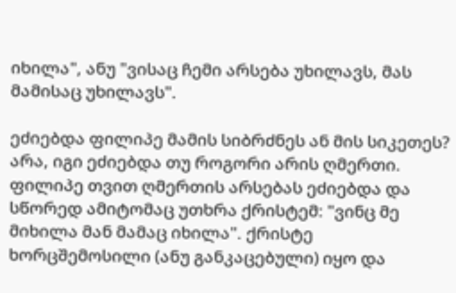იხილა", ანუ "ვისაც ჩემი არსება უხილავს, მას მამისაც უხილავს".

ეძიებდა ფილიპე მამის სიბრძნეს ან მის სიკეთეს? არა, იგი ეძიებდა თუ როგორი არის ღმერთი. ფილიპე თვით ღმერთის არსებას ეძიებდა და სწორედ ამიტომაც უთხრა ქრისტემ: "ვინც მე მიხილა მან მამაც იხილა". ქრისტე ხორცშემოსილი (ანუ განკაცებული) იყო და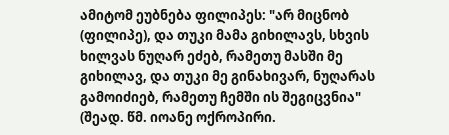ამიტომ ეუბნება ფილიპეს: "არ მიცნობ (ფილიპე), და თუკი მამა გიხილავს, სხვის ხილვას ნუღარ ეძებ, რამეთუ მასში მე გიხილავ, და თუკი მე გინახივარ, ნუღარას გამოიძიებ, რამეთუ ჩემში ის შეგიცვნია" (შეად. წმ. იოანე ოქროპირი.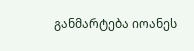განმარტება იოანეს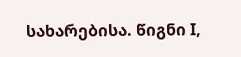სახარებისა. წიგნი I,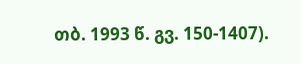თბ. 1993 წ. გვ. 150-1407).